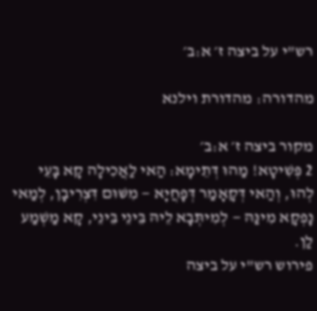רש"י על ביצה ז׳ א:ב׳

מהדורה: מהדורת וילנא

מקור ביצה ז׳ א:ב׳
2 פְּשִׁיטָא! מַהוּ דְּתֵימָא: הַאי לַאֲכִילָה קָא בָּעֵי לְהוּ, וְהַאי דְּקָאָמַר דְּפָחֲיָא — מִשּׁוּם דִּצְרִיבָן, לְמַאי נָפְקָא מִינַּהּ — לְמִיתְּבָא לֵיהּ בֵּינֵי בֵּינֵי, קָא מַשְׁמַע לַן.
פירוש רש"י על ביצה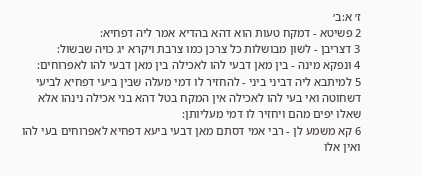ז׳ א:ב׳
2 פשיטא - דמקח טעות הוא דהא בהדיא אמר ליה דפחיא:
3 דצריבן - לשון מבושלות כל צרכן כמו צרבת ויקרא יג כויה שבשול:
4 ונפקא מינה - בין מאן דבעי להו לאכילה בין מאן דבעי להו לאפרוחים:
5 למיתבא ליה דביני ביני - להחזיר לו דמי מעלה שבין ביעי דפחיא לביעי דשחוטה ואי בעי להו לאכילה אין המקח בטל דהא בני אכילה נינהו אלא שאלו יפים מהם ויחזיר לו דמי מעליותן:
6 קא משמע לן - רבי אמי דסתם מאן דבעי ביעא דפחיא לאפרוחים בעי להו ואין אלו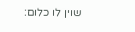שוין לו כלום: